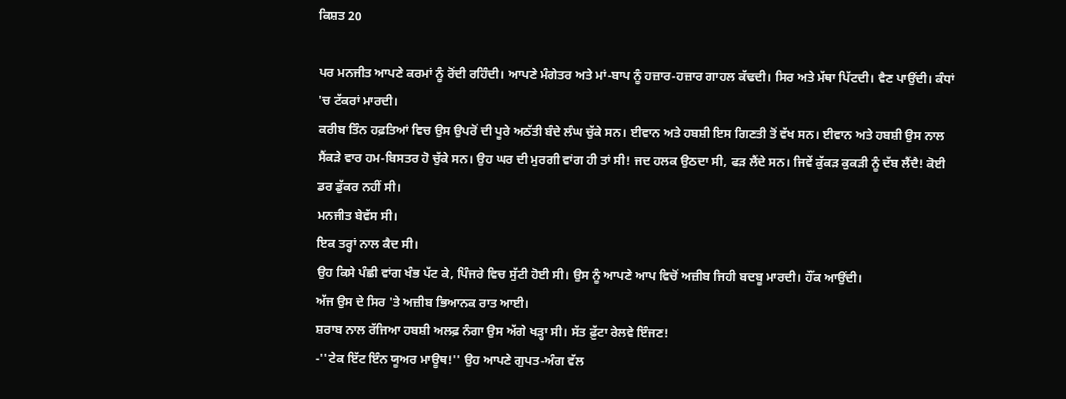ਕਿਸ਼ਤ 20

ਪਰ ਮਨਜੀਤ ਆਪਣੇ ਕਰਮਾਂ ਨੂੰ ਰੋਂਦੀ ਰਹਿੰਦੀ। ਆਪਣੇ ਮੰਗੇਤਰ ਅਤੇ ਮਾਂ-ਬਾਪ ਨੂੰ ਹਜ਼ਾਰ-ਹਜ਼ਾਰ ਗਾਹਲ ਕੱਢਦੀ। ਸਿਰ ਅਤੇ ਮੱਥਾ ਪਿੱਟਦੀ। ਵੈਣ ਪਾਉਂਦੀ। ਕੰਧਾਂ 'ਚ ਟੱਕਰਾਂ ਮਾਰਦੀ।
ਕਰੀਬ ਤਿੰਨ ਹਫ਼ਤਿਆਂ ਵਿਚ ਉਸ ਉਪਰੋਂ ਦੀ ਪੂਰੇ ਅਠੱਤੀ ਬੰਦੇ ਲੰਘ ਚੁੱਕੇ ਸਨ। ਈਵਾਨ ਅਤੇ ਹਬਸ਼ੀ ਇਸ ਗਿਣਤੀ ਤੋਂ ਵੱਖ ਸਨ। ਈਵਾਨ ਅਤੇ ਹਬਸ਼ੀ ਉਸ ਨਾਲ ਸੈਂਕੜੇ ਵਾਰ ਹਮ-ਬਿਸਤਰ ਹੋ ਚੁੱਕੇ ਸਨ। ਉਹ ਘਰ ਦੀ ਮੁਰਗੀ ਵਾਂਗ ਹੀ ਤਾਂ ਸੀ! ਜਦ ਹਲਕ ਉਠਦਾ ਸੀ, ਫੜ ਲੈਂਦੇ ਸਨ। ਜਿਵੇਂ ਕੁੱਕੜ ਕੁਕੜੀ ਨੂੰ ਦੱਬ ਲੈਂਦੈ! ਕੋਈ ਡਰ ਡੁੱਕਰ ਨਹੀਂ ਸੀ।
ਮਨਜੀਤ ਬੇਵੱਸ ਸੀ।
ਇਕ ਤਰ੍ਹਾਂ ਨਾਲ ਕੈਦ ਸੀ।
ਉਹ ਕਿਸੇ ਪੰਛੀ ਵਾਂਗ ਖੰਭ ਪੱਟ ਕੇ, ਪਿੰਜਰੇ ਵਿਚ ਸੁੱਟੀ ਹੋਈ ਸੀ। ਉਸ ਨੂੰ ਆਪਣੇ ਆਪ ਵਿਚੋਂ ਅਜ਼ੀਬ ਜਿਹੀ ਬਦਬੂ ਮਾਰਦੀ। ਹੌਂਕ ਆਉਂਦੀ।
ਅੱਜ ਉਸ ਦੇ ਸਿਰ 'ਤੇ ਅਜ਼ੀਬ ਭਿਆਨਕ ਰਾਤ ਆਈ।
ਸ਼ਰਾਬ ਨਾਲ ਰੱਜਿਆ ਹਬਸ਼ੀ ਅਲਫ਼ ਨੰਗਾ ਉਸ ਅੱਗੇ ਖੜ੍ਹਾ ਸੀ। ਸੱਤ ਫ਼ੁੱਟਾ ਰੇਲਵੇ ਇੰਜਣ!
-''ਟੇਕ ਇੱਟ ਇੰਨ ਯੂਅਰ ਮਾਊਥ!'' ਉਹ ਆਪਣੇ ਗੁਪਤ-ਅੰਗ ਵੱਲ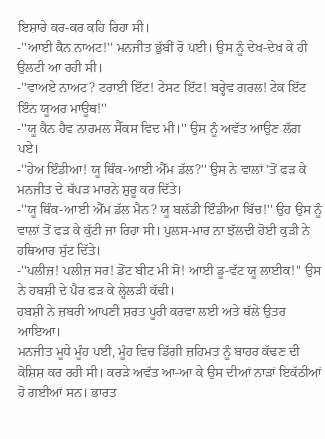ਇਸ਼ਾਰੇ ਕਰ-ਕਰ ਕਹਿ ਰਿਹਾ ਸੀ।
-''ਆਈ ਕੈਨ ਨਾਅਟ!'' ਮਨਜੀਤ ਭੁੱਬੀਂ ਰੋ ਪਈ। ਉਸ ਨੂੰ ਦੇਖ-ਦੇਖ ਕੇ ਹੀ ਉਲਟੀ ਆ ਰਹੀ ਸੀ।
-''ਵਾਅਏ ਨਾਅਟ? ਟਰਾਈ ਇੱਟ! ਟੇਸਟ ਇੱਟ! ਬਰ੍ਹੇਵ ਗਰਲ! ਟੇਕ ਇੱਟ ਇੰਨ ਯੂਅਰ ਮਾਊਥ!''
-''ਯੂ ਕੈਨ ਹੈਵ ਨਾਰਮਲ ਸੈੱਕਸ ਵਿਦ ਮੀ।'' ਉਸ ਨੂੰ ਅਵੱਤ ਆਉਣ ਲੱਗ ਪਏ।
-''ਹੇਅ ਇੰਡੀਆ! ਯੂ ਥਿੰਕ-ਆਈ ਐੱਮ ਡੱਲ?'' ਉਸ ਨੇ ਵਾਲਾਂ 'ਤੋਂ ਫੜ ਕੇ ਮਨਜੀਤ ਦੇ ਥੱਪੜ ਮਾਰਨੇ ਸ਼ੁਰੂ ਕਰ ਦਿੱਤੇ।
-''ਯੂ ਥਿੰਕ-ਆਈ ਐੱਮ ਡੱਲ ਮੈਨ? ਯੂ ਬਲੱਡੀ ਇੰਡੀਆ ਬਿੱਚ!'' ਉਹ ਉਸ ਨੂੰ ਵਾਲਾਂ ਤੋਂ ਫੜ ਕੇ ਕੁੱਟੀ ਜਾ ਰਿਹਾ ਸੀ। ਪੁਲਸ-ਮਾਰ ਨਾ ਝੱਲਦੀ ਹੋਈ ਕੁੜੀ ਨੇ ਹਥਿਆਰ ਸੁੱਟ ਦਿੱਤੇ।
-''ਪਲੀਜ਼! ਪਲੀਜ਼ ਸਰ! ਡੋਂਟ ਬੀਟ ਮੀ ਸੋ! ਆਈ ਡੂ-ਵੱਟ ਯੂ ਲਾਈਕ!'' ਉਸ ਨੇ ਹਬਸ਼ੀ ਦੇ ਪੈਰ ਫੜ ਕੇ ਲ੍ਹੇਲੜੀ ਕੱਢੀ।
ਹਬਸ਼ੀ ਨੇ ਜ਼ਬਰੀ ਆਪਣੀ ਸ਼ਰਤ ਪੂਰੀ ਕਰਵਾ ਲਈ ਅਤੇ ਥੱਲੇ ਉਤਰ ਆਇਆ।
ਮਨਜੀਤ ਮੂਧੇ ਮੂੰਹ ਪਈ, ਮੂੰਹ ਵਿਚ ਡਿੱਗੀ ਜ਼ਹਿਮਤ ਨੂੰ ਬਾਹਰ ਕੱਢਣ ਦੀ ਕੋਸ਼ਿਸ਼ ਕਰ ਰਹੀ ਸੀ। ਕਰੜੇ ਅਵੱਤ ਆ-ਆ ਕੇ ਉਸ ਦੀਆਂ ਨਾੜਾਂ ਇਕੱਠੀਆਂ ਹੋ ਗਈਆਂ ਸਨ। ਭਾਰਤ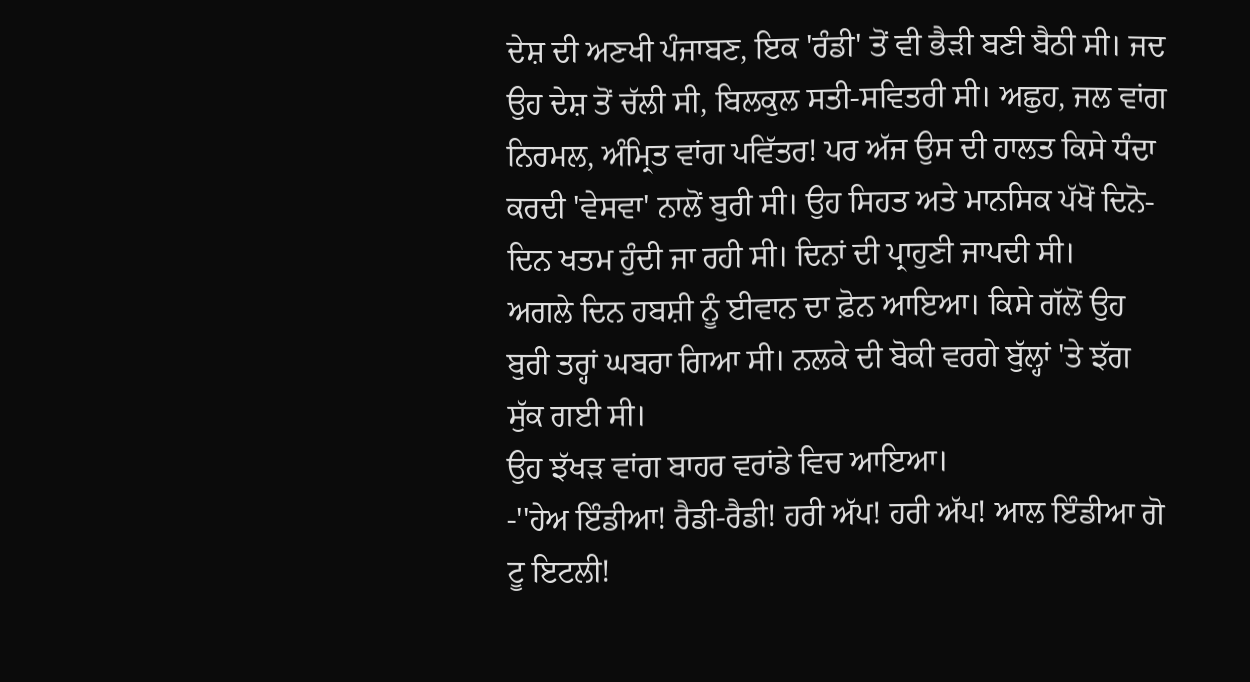ਦੇਸ਼ ਦੀ ਅਣਖੀ ਪੰਜਾਬਣ, ਇਕ 'ਰੰਡੀ' ਤੋਂ ਵੀ ਭੈੜੀ ਬਣੀ ਬੈਠੀ ਸੀ। ਜਦ ਉਹ ਦੇਸ਼ ਤੋਂ ਚੱਲੀ ਸੀ, ਬਿਲਕੁਲ ਸਤੀ-ਸਵਿਤਰੀ ਸੀ। ਅਛੁਹ, ਜਲ ਵਾਂਗ ਨਿਰਮਲ, ਅੰਮ੍ਰਿਤ ਵਾਂਗ ਪਵਿੱਤਰ! ਪਰ ਅੱਜ ਉਸ ਦੀ ਹਾਲਤ ਕਿਸੇ ਧੰਦਾ ਕਰਦੀ 'ਵੇਸਵਾ' ਨਾਲੋਂ ਬੁਰੀ ਸੀ। ਉਹ ਸਿਹਤ ਅਤੇ ਮਾਨਸਿਕ ਪੱਖੋਂ ਦਿਨੋ-ਦਿਨ ਖਤਮ ਹੁੰਦੀ ਜਾ ਰਹੀ ਸੀ। ਦਿਨਾਂ ਦੀ ਪ੍ਰਾਹੁਣੀ ਜਾਪਦੀ ਸੀ।
ਅਗਲੇ ਦਿਨ ਹਬਸ਼ੀ ਨੂੰ ਈਵਾਨ ਦਾ ਫ਼ੋਨ ਆਇਆ। ਕਿਸੇ ਗੱਲੋਂ ਉਹ ਬੁਰੀ ਤਰ੍ਹਾਂ ਘਬਰਾ ਗਿਆ ਸੀ। ਨਲਕੇ ਦੀ ਬੋਕੀ ਵਰਗੇ ਬੁੱਲ੍ਹਾਂ 'ਤੇ ਝੱਗ ਸੁੱਕ ਗਈ ਸੀ।
ਉਹ ਝੱਖੜ ਵਾਂਗ ਬਾਹਰ ਵਰਾਂਡੇ ਵਿਚ ਆਇਆ।
-''ਹੇਅ ਇੰਡੀਆ! ਰੈਡੀ-ਰੈਡੀ! ਹਰੀ ਅੱਪ! ਹਰੀ ਅੱਪ! ਆਲ ਇੰਡੀਆ ਗੋ ਟੂ ਇਟਲੀ!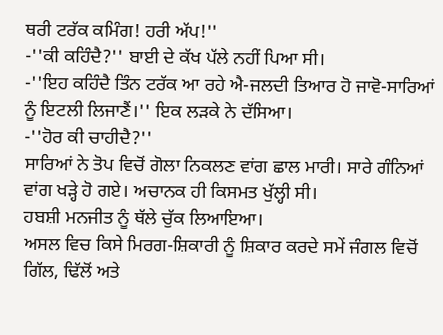ਥਰੀ ਟਰੱਕ ਕਮਿੰਗ! ਹਰੀ ਅੱਪ!''
-''ਕੀ ਕਹਿੰਦੈ?'' ਬਾਈ ਦੇ ਕੱਖ ਪੱਲੇ ਨਹੀਂ ਪਿਆ ਸੀ।
-''ਇਹ ਕਹਿੰਦੈ ਤਿੰਨ ਟਰੱਕ ਆ ਰਹੇ ਐ-ਜਲਦੀ ਤਿਆਰ ਹੋ ਜਾਵੋ-ਸਾਰਿਆਂ ਨੂੰ ਇਟਲੀ ਲਿਜਾਣੈਂ।'' ਇਕ ਲੜਕੇ ਨੇ ਦੱਸਿਆ।
-''ਹੋਰ ਕੀ ਚਾਹੀਦੈ?''
ਸਾਰਿਆਂ ਨੇ ਤੋਪ ਵਿਚੋਂ ਗੋਲਾ ਨਿਕਲਣ ਵਾਂਗ ਛਾਲ ਮਾਰੀ। ਸਾਰੇ ਗੰਨਿਆਂ ਵਾਂਗ ਖੜ੍ਹੇ ਹੋ ਗਏ। ਅਚਾਨਕ ਹੀ ਕਿਸਮਤ ਖੁੱਲ੍ਹੀ ਸੀ।
ਹਬਸ਼ੀ ਮਨਜੀਤ ਨੂੰ ਥੱਲੇ ਚੁੱਕ ਲਿਆਇਆ।
ਅਸਲ ਵਿਚ ਕਿਸੇ ਮਿਰਗ-ਸ਼ਿਕਾਰੀ ਨੂੰ ਸ਼ਿਕਾਰ ਕਰਦੇ ਸਮੇਂ ਜੰਗਲ ਵਿਚੋਂ ਗਿੱਲ, ਢਿੱਲੋਂ ਅਤੇ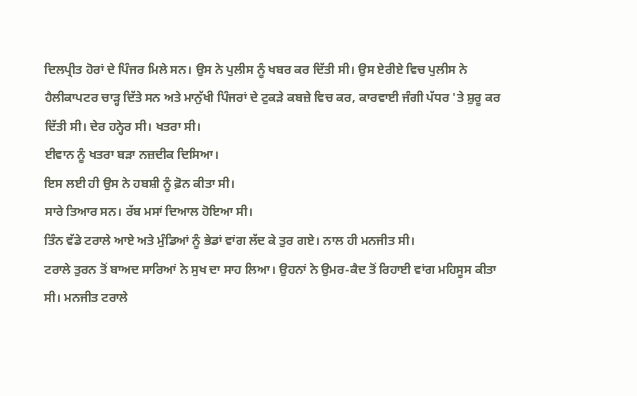ਦਿਲਪ੍ਰੀਤ ਹੋਰਾਂ ਦੇ ਪਿੰਜਰ ਮਿਲੇ ਸਨ। ਉਸ ਨੇ ਪੁਲੀਸ ਨੂੰ ਖਬਰ ਕਰ ਦਿੱਤੀ ਸੀ। ਉਸ ਏਰੀਏ ਵਿਚ ਪੁਲੀਸ ਨੇ ਹੈਲੀਕਾਪਟਰ ਚਾੜ੍ਹ ਦਿੱਤੇ ਸਨ ਅਤੇ ਮਾਨੁੱਖੀ ਪਿੰਜਰਾਂ ਦੇ ਟੁਕੜੇ ਕਬਜ਼ੇ ਵਿਚ ਕਰ, ਕਾਰਵਾਈ ਜੰਗੀ ਪੱਧਰ 'ਤੇ ਸ਼ੁਰੂ ਕਰ ਦਿੱਤੀ ਸੀ। ਦੇਰ ਹਨ੍ਹੇਰ ਸੀ। ਖਤਰਾ ਸੀ।
ਈਵਾਨ ਨੂੰ ਖਤਰਾ ਬੜਾ ਨਜ਼ਦੀਕ ਦਿਸਿਆ।
ਇਸ ਲਈ ਹੀ ਉਸ ਨੇ ਹਬਸ਼ੀ ਨੂੰ ਫ਼ੋਨ ਕੀਤਾ ਸੀ।
ਸਾਰੇ ਤਿਆਰ ਸਨ। ਰੱਬ ਮਸਾਂ ਦਿਆਲ ਹੋਇਆ ਸੀ।
ਤਿੰਨ ਵੱਡੇ ਟਰਾਲੇ ਆਏ ਅਤੇ ਮੁੰਡਿਆਂ ਨੂੰ ਭੇਡਾਂ ਵਾਂਗ ਲੱਦ ਕੇ ਤੁਰ ਗਏ। ਨਾਲ ਹੀ ਮਨਜੀਤ ਸੀ।
ਟਰਾਲੇ ਤੁਰਨ ਤੋਂ ਬਾਅਦ ਸਾਰਿਆਂ ਨੇ ਸੁਖ ਦਾ ਸਾਹ ਲਿਆ। ਉਹਨਾਂ ਨੇ ਉਮਰ-ਕੈਦ ਤੋਂ ਰਿਹਾਈ ਵਾਂਗ ਮਹਿਸੂਸ ਕੀਤਾ ਸੀ। ਮਨਜੀਤ ਟਰਾਲੇ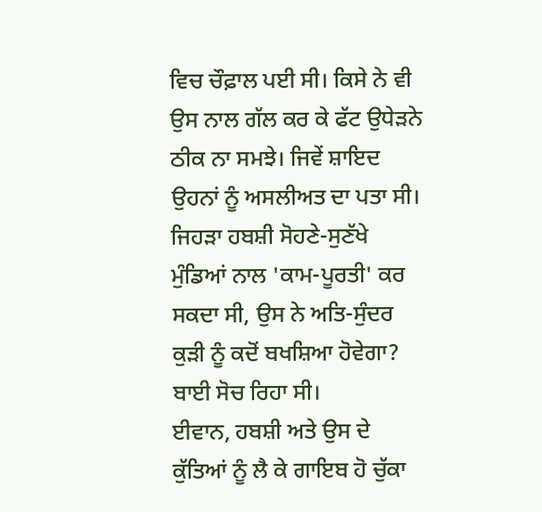ਵਿਚ ਚੌਫ਼ਾਲ ਪਈ ਸੀ। ਕਿਸੇ ਨੇ ਵੀ ਉਸ ਨਾਲ ਗੱਲ ਕਰ ਕੇ ਫੱਟ ਉਧੇੜਨੇ ਠੀਕ ਨਾ ਸਮਝੇ। ਜਿਵੇਂ ਸ਼ਾਇਦ ਉਹਨਾਂ ਨੂੰ ਅਸਲੀਅਤ ਦਾ ਪਤਾ ਸੀ। ਜਿਹੜਾ ਹਬਸ਼ੀ ਸੋਹਣੇ-ਸੁਣੱਖੇ ਮੁੰਡਿਆਂ ਨਾਲ 'ਕਾਮ-ਪੂਰਤੀ' ਕਰ ਸਕਦਾ ਸੀ, ਉਸ ਨੇ ਅਤਿ-ਸੁੰਦਰ ਕੁੜੀ ਨੂੰ ਕਦੋਂ ਬਖਸ਼ਿਆ ਹੋਵੇਗਾ?
ਬਾਈ ਸੋਚ ਰਿਹਾ ਸੀ।
ਈਵਾਨ, ਹਬਸ਼ੀ ਅਤੇ ਉਸ ਦੇ ਕੁੱਤਿਆਂ ਨੂੰ ਲੈ ਕੇ ਗਾਇਬ ਹੋ ਚੁੱਕਾ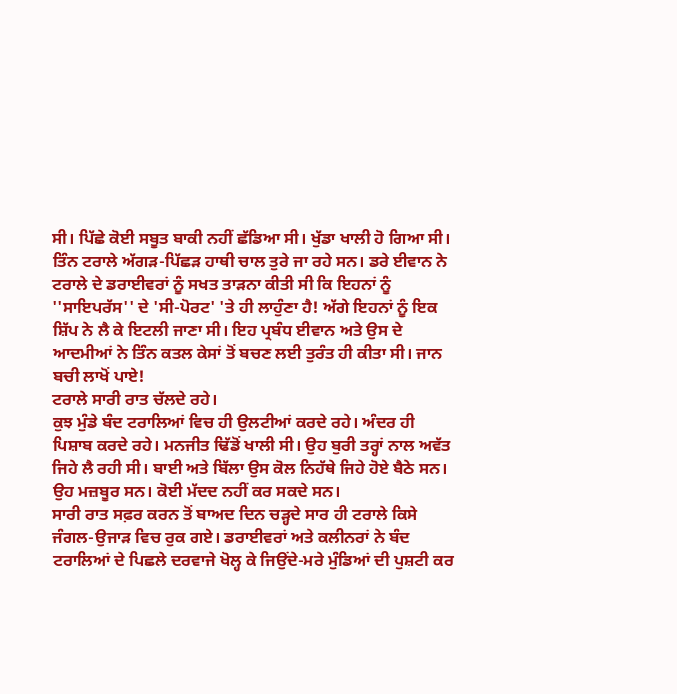ਸੀ। ਪਿੱਛੇ ਕੋਈ ਸਬੂਤ ਬਾਕੀ ਨਹੀਂ ਛੱਡਿਆ ਸੀ। ਖੁੱਡਾ ਖਾਲੀ ਹੋ ਗਿਆ ਸੀ।
ਤਿੰਨ ਟਰਾਲੇ ਅੱਗੜ-ਪਿੱਛੜ ਹਾਥੀ ਚਾਲ ਤੁਰੇ ਜਾ ਰਹੇ ਸਨ। ਡਰੇ ਈਵਾਨ ਨੇ ਟਰਾਲੇ ਦੇ ਡਰਾਈਵਰਾਂ ਨੂੰ ਸਖਤ ਤਾੜਨਾ ਕੀਤੀ ਸੀ ਕਿ ਇਹਨਾਂ ਨੂੰ ''ਸਾਇਪਰੱਸ'' ਦੇ 'ਸੀ-ਪੋਰਟ' 'ਤੇ ਹੀ ਲਾਹੁੰਣਾ ਹੈ! ਅੱਗੇ ਇਹਨਾਂ ਨੂੰ ਇਕ ਸ਼ਿੱਪ ਨੇ ਲੈ ਕੇ ਇਟਲੀ ਜਾਣਾ ਸੀ। ਇਹ ਪ੍ਰਬੰਧ ਈਵਾਨ ਅਤੇ ਉਸ ਦੇ ਆਦਮੀਆਂ ਨੇ ਤਿੰਨ ਕਤਲ ਕੇਸਾਂ ਤੋਂ ਬਚਣ ਲਈ ਤੁਰੰਤ ਹੀ ਕੀਤਾ ਸੀ। ਜਾਨ ਬਚੀ ਲਾਖੋਂ ਪਾਏ!
ਟਰਾਲੇ ਸਾਰੀ ਰਾਤ ਚੱਲਦੇ ਰਹੇ।
ਕੁਝ ਮੁੰਡੇ ਬੰਦ ਟਰਾਲਿਆਂ ਵਿਚ ਹੀ ਉਲਟੀਆਂ ਕਰਦੇ ਰਹੇ। ਅੰਦਰ ਹੀ ਪਿਸ਼ਾਬ ਕਰਦੇ ਰਹੇ। ਮਨਜੀਤ ਢਿੱਡੋਂ ਖਾਲੀ ਸੀ। ਉਹ ਬੁਰੀ ਤਰ੍ਹਾਂ ਨਾਲ ਅਵੱਤ ਜਿਹੇ ਲੈ ਰਹੀ ਸੀ। ਬਾਈ ਅਤੇ ਬਿੱਲਾ ਉਸ ਕੋਲ ਨਿਹੱਥੇ ਜਿਹੇ ਹੋਏ ਬੈਠੇ ਸਨ। ਉਹ ਮਜ਼ਬੂਰ ਸਨ। ਕੋਈ ਮੱਦਦ ਨਹੀਂ ਕਰ ਸਕਦੇ ਸਨ।
ਸਾਰੀ ਰਾਤ ਸਫ਼ਰ ਕਰਨ ਤੋਂ ਬਾਅਦ ਦਿਨ ਚੜ੍ਹਦੇ ਸਾਰ ਹੀ ਟਰਾਲੇ ਕਿਸੇ ਜੰਗਲ-ਉਜਾੜ ਵਿਚ ਰੁਕ ਗਏ। ਡਰਾਈਵਰਾਂ ਅਤੇ ਕਲੀਨਰਾਂ ਨੇ ਬੰਦ ਟਰਾਲਿਆਂ ਦੇ ਪਿਛਲੇ ਦਰਵਾਜੇ ਖੋਲ੍ਹ ਕੇ ਜਿਉਂਦੇ-ਮਰੇ ਮੁੰਡਿਆਂ ਦੀ ਪੁਸ਼ਟੀ ਕਰ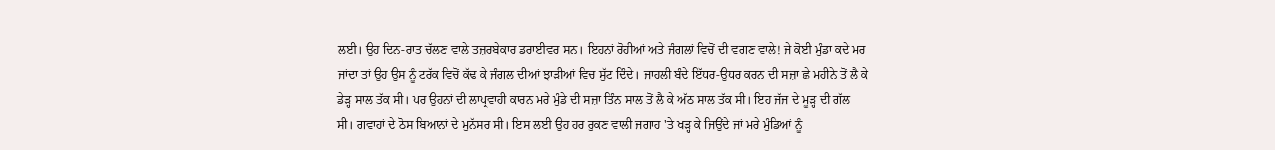ਲਈ। ਉਹ ਦਿਨ-ਰਾਤ ਚੱਲਣ ਵਾਲੇ ਤਜ਼ਰਬੇਕਾਰ ਡਰਾਈਵਰ ਸਨ। ਇਹਨਾਂ ਰੋਹੀਆਂ ਅਤੇ ਜੰਗਲਾਂ ਵਿਚੋਂ ਦੀ ਵਗਣ ਵਾਲੇ! ਜੇ ਕੋਈ ਮੁੰਡਾ ਕਦੇ ਮਰ ਜਾਂਦਾ ਤਾਂ ਉਹ ਉਸ ਨੂੰ ਟਰੱਕ ਵਿਚੋਂ ਕੱਢ ਕੇ ਜੰਗਲ ਦੀਆਂ ਝਾੜੀਆਂ ਵਿਚ ਸੁੱਟ ਦਿੰਦੇ। ਜਾਹਲੀ ਬੰਦੇ ਇੱਧਰ-ਉਧਰ ਕਰਨ ਦੀ ਸਜ਼ਾ ਛੇ ਮਹੀਨੇ ਤੋਂ ਲੈ ਕੇ ਡੇੜ੍ਹ ਸਾਲ ਤੱਕ ਸੀ। ਪਰ ਉਹਨਾਂ ਦੀ ਲਾਪ੍ਰਵਾਹੀ ਕਾਰਨ ਮਰੇ ਮੁੰਡੇ ਦੀ ਸਜ਼ਾ ਤਿੰਨ ਸਾਲ ਤੋਂ ਲੈ ਕੇ ਅੱਠ ਸਾਲ ਤੱਕ ਸੀ। ਇਹ ਜੱਜ ਦੇ ਮੂੜ੍ਹ ਦੀ ਗੱਲ ਸੀ। ਗਵਾਹਾਂ ਦੇ ਠੋਸ ਬਿਆਨਾਂ ਦੇ ਮੁਨੱਸਰ ਸੀ। ਇਸ ਲਈ ਉਹ ਹਰ ਰੁਕਣ ਵਾਲੀ ਜਗਾਹ 'ਤੇ ਖੜ੍ਹ ਕੇ ਜਿਉਂਦੇ ਜਾਂ ਮਰੇ ਮੁੰਡਿਆਂ ਨੂੰ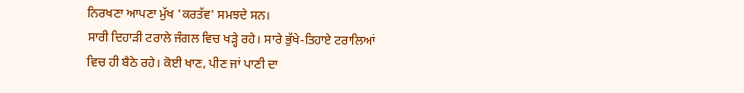ਨਿਰਖਣਾ ਆਪਣਾ ਮੁੱਖ 'ਕਰਤੱਵ' ਸਮਝਦੇ ਸਨ।
ਸਾਰੀ ਦਿਹਾੜੀ ਟਰਾਲੇ ਜੰਗਲ ਵਿਚ ਖੜ੍ਹੇ ਰਹੇ। ਸਾਰੇ ਭੁੱਖੇ-ਤਿਹਾਏ ਟਰਾਲਿਆਂ ਵਿਚ ਹੀ ਬੈਠੇ ਰਹੇ। ਕੋਈ ਖਾਣ, ਪੀਣ ਜਾਂ ਪਾਣੀ ਦਾ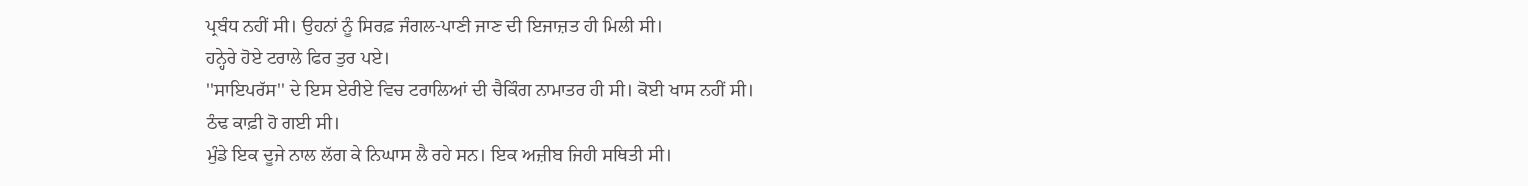ਪ੍ਰਬੰਧ ਨਹੀਂ ਸੀ। ਉਹਨਾਂ ਨੂੰ ਸਿਰਫ਼ ਜੰਗਲ-ਪਾਣੀ ਜਾਣ ਦੀ ਇਜਾਜ਼ਤ ਹੀ ਮਿਲੀ ਸੀ।
ਹਨ੍ਹੇਰੇ ਹੋਏ ਟਰਾਲੇ ਫਿਰ ਤੁਰ ਪਏ।
''ਸਾਇਪਰੱਸ'' ਦੇ ਇਸ ਏਰੀਏ ਵਿਚ ਟਰਾਲਿਆਂ ਦੀ ਚੈਕਿੰਗ ਨਾਮਾਤਰ ਹੀ ਸੀ। ਕੋਈ ਖਾਸ ਨਹੀਂ ਸੀ।
ਠੰਢ ਕਾਫ਼ੀ ਹੋ ਗਈ ਸੀ।
ਮੁੰਡੇ ਇਕ ਦੂਜੇ ਨਾਲ ਲੱਗ ਕੇ ਨਿਘਾਸ ਲੈ ਰਹੇ ਸਨ। ਇਕ ਅਜ਼ੀਬ ਜਿਹੀ ਸਥਿਤੀ ਸੀ।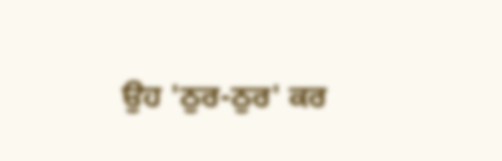ਉਹ 'ਠੁਰ-ਠੁਰ' ਕਰ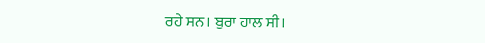ਰਹੇ ਸਨ। ਬੁਰਾ ਹਾਲ ਸੀ।